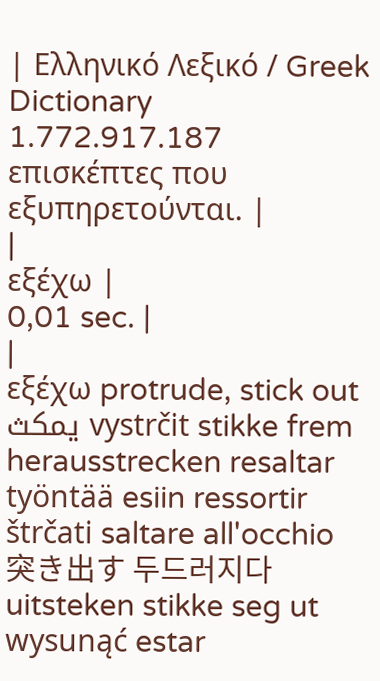| Ελληνικό Λεξικό / Greek Dictionary 1.772.917.187 επισκέπτες που εξυπηρετούνται. |
|
εξέχω |
0,01 sec. |
|
εξέχω protrude, stick out يمكث vystrčit stikke frem herausstrecken resaltar työntää esiin ressortir štrčati saltare all'occhio 突き出す 두드러지다 uitsteken stikke seg ut wysunąć estar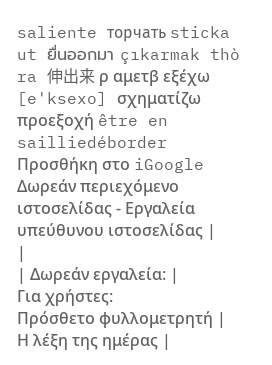saliente торчать sticka ut ยื่นออกมา çıkarmak thò ra 伸出来 ρ αμετβ εξέχω [e'ksexo] σχηματίζω προεξοχή être en sailliedéborder Προσθήκη στο iGoogle Δωρεάν περιεχόμενο ιστοσελίδας - Εργαλεία υπεύθυνου ιστοσελίδας |
|
| Δωρεάν εργαλεία: |
Για χρήστες:
Πρόσθετο φυλλομετρητή |
Η λέξη της ημέρας |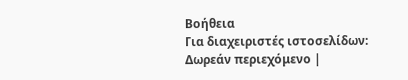Βοήθεια
Για διαχειριστές ιστοσελίδων: Δωρεάν περιεχόμενο |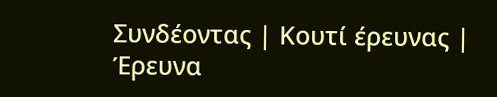Συνδέοντας | Κουτί έρευνας | Έρευνα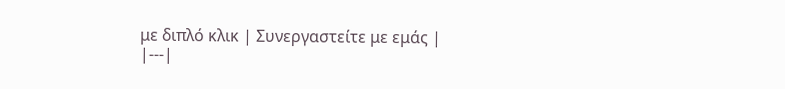με διπλό κλικ | Συνεργαστείτε με εμάς |
|---|